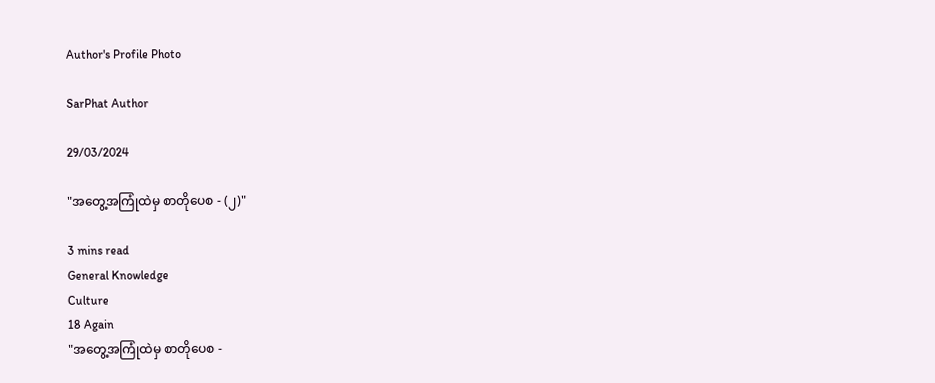Author's Profile Photo

SarPhat Author

29/03/2024

"အတွေ့အကြုံထဲမှ စာတိုပေစ - (၂)"

3 mins read
General Knowledge
Culture
18 Again
"အတွေ့အကြုံထဲမှ စာတိုပေစ -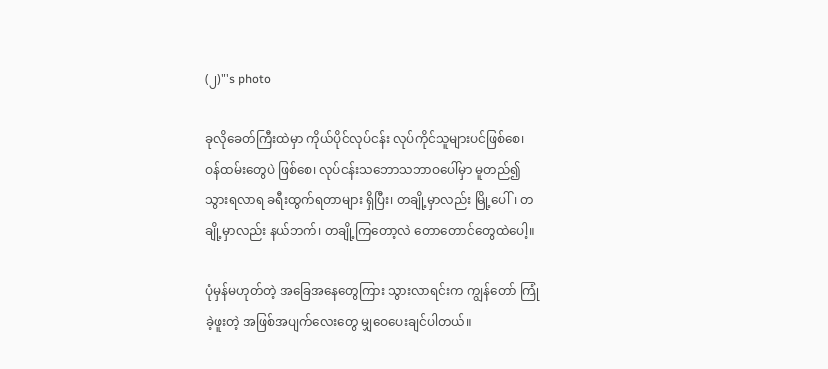(၂)"'s photo

ခုလိုခေတ်ကြီးထဲမှာ ကိုယ်ပိုင်လုပ်ငန်း လုပ်ကိုင်သူများပင်ဖြစ်စေ၊ ဝန်ထမ်းတွေပဲ ဖြစ်စေ၊ လုပ်ငန်းသဘောသဘာဝပေါ်မှာ မူတည်၍ သွားရလာရ ခရီးထွက်ရတာများ ရှိပြီး၊ တချို့မှာလည်း မြို့ပေါ်၊ တချို့မှာလည်း နယ်ဘက်၊ တချို့ကြတော့လဲ တောတောင်တွေထဲပေါ့။

ပုံမှန်မဟုတ်တဲ့ အခြေအနေတွေကြား သွားလာရင်းက ကျွန်တော် ကြုံခဲ့ဖူးတဲ့ အဖြစ်အပျက်လေးတွေ မျှဝေပေးချင်ပါတယ်။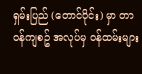ရှမ်းပြည် (တောင်ပိုင်း) မှာ တာဝန်ကျစဥ် အလုပ်မှ ဝန်ထမ်းများ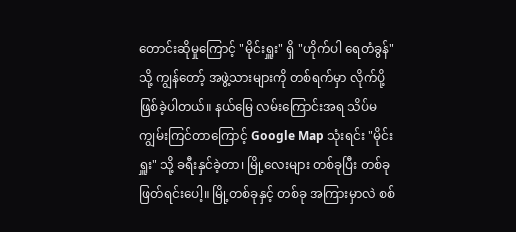တောင်းဆိုမှုကြောင့် "မိုင်းရှူး" ရှိ "ဟိုက်ပါ ရေတံခွန်" သို့ ကျွန်တော့် အဖွဲ့သားများကို တစ်ရက်မှာ လိုက်ပို့ဖြစ်ခဲ့ပါတယ်။ နယ်မြေ လမ်းကြောင်းအရ သိပ်မကျွမ်းကြင်တာကြောင့် Google Map သုံးရင်း "မိုင်းရှူး" သို့ ခရီးနှင်ခဲ့တာ၊ မြို့လေးများ တစ်ခုပြီး တစ်ခု ဖြတ်ရင်းပေါ့။ မြို့တစ်ခုနှင့် တစ်ခု အကြားမှာလဲ စစ်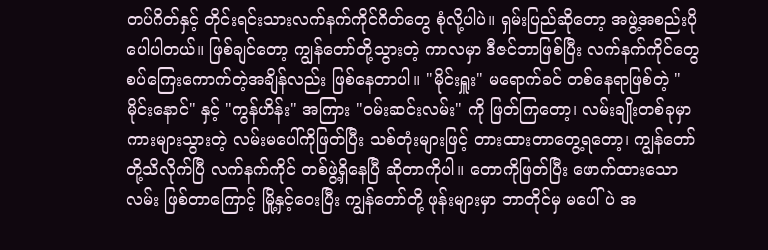တပ်ဂိတ်နှင့် တိုင်းရင်းသားလက်နက်ကိုင်ဂိတ်တွေ စုံလို့ပါပဲ။ ရှမ်းပြည်ဆိုတော့ အဖွဲ့အစည်းပိုပေါပါတယ်။ ဖြစ်ချင်တော့ ကျွန်တော်တို့သွားတဲ့ ကာလမှာ ဒီဇင်ဘာဖြစ်ပြီး လက်နက်ကိုင်တွေ စပ်ကြေးကောက်တဲ့အချိန်လည်း ဖြစ်နေတာပါ။ "မိုင်းရှူး" မရောက်ခင် တစ်နေရာဖြစ်တဲ့ "မိုင်းနောင်" နှင့် "ကွန်ဟိန်း" အကြား "ဝမ်းဆင်းလမ်း" ကို ဖြတ်ကြတော့၊ လမ်းချိုးတစ်ခုမှာ ကားများသွားတဲ့ လမ်းမပေါ်ကိုဖြတ်ပြီး သစ်တုံးများဖြင့် တားထားတာတွေ့ရတော့၊ ကျွန်တော်တို့သိလိုက်ပြီ လက်နက်ကိုင် တစ်ဖွဲ့ရှိနေပြီ ဆိုတာကိုပါ။ တောကိုဖြတ်ပြီး ဖောက်ထားသောလမ်း ဖြစ်တာကြောင့် မြို့နှင့်ဝေးပြီး ကျွန်တော်တို့ ဖုန်းများမှာ ဘာတိုင်မှ မပေါ်ပဲ အ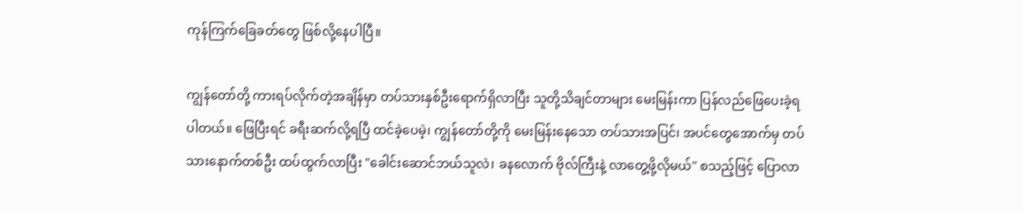ကုန်ကြက်ခြေခတ်တွေ ဖြစ်လို့နေပါပြီ။

ကျွန်တော်တို့ ကားရပ်လိုက်တဲ့အချိန်မှာ တပ်သားနှစ်ဦးရောက်ရှိလာပြီး သူတို့သိချင်တာများ မေးမြန်းကာ ပြန်လည်ဖြေပေးခဲ့ရပါတယ်။ ဖြေပြီးရင် ခရီးဆက်လို့ရပြီ ထင်ခဲ့ပေမဲ့၊ ကျွန်တော်တို့ကို မေးမြန်းနေသော တပ်သားအပြင်၊ အပင်တွေအောက်မှ တပ်သားနောက်တစ်ဦး ထပ်ထွက်လာပြီး "ခေါင်းဆောင်ဘယ်သူလဲ၊ ခနလောက် ဗိုလ်ကြီးနဲ့ လာတွေ့ဖို့လိုမယ်" စသည့်ဖြင့် ပြောလာ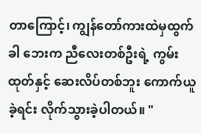တာကြောင့်၊ ကျွန်တော်ကားထဲမှထွက်ခါ ဘေးက ညီလေးတစ်ဦးရဲ့ ကွမ်းထုတ်နှင့် ဆေးလိပ်တစ်ဘူး ကောက်ယူခဲ့ရင်း လိုက်သွားခဲ့ပါတယ်။ "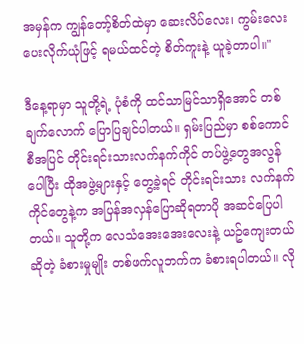အမှန်က ကျွန်တော့်စိတ်ထဲမှာ ဆေးလိပ်လေး၊ ကွမ်းလေး ပေးလိုက်ယုံဖြင့် ရမယ်ထင်တဲ့ စိတ်ကူးနဲ့ ယူခဲ့တာပါ။"

ဒီနေ့ရာမှာ သူတို့ရဲ့ ပုံစံကို ထင်သာမြင်သာရှိအောင် တစ်ချက်လောက် ပြောပြချင်ပါတယ်။ ရှမ်းပြည်မှာ စစ်ကောင်စီအပြင် တိုင်းရင်းသားလက်နက်ကိုင် တပ်ဖွဲ့တွေအလွန်ပေါပြီး ထိုအဖွဲ့များနှင့် တွေ့ခဲ့ရင် တိုင်းရင်းသား လက်နက်ကိုင်တွေနဲ့က အပြန်အလှန်ပြောဆိုရတာပို အဆင်ပြေပါတယ်။ သူတို့က လေသံအေးအေးလေးနဲ့ ယဥ်ကျေးတယ်ဆိုတဲ့ ခံစားမှုမျိုး တစ်ဖက်လူဘက်က ခံစားရပါတယ်။ လို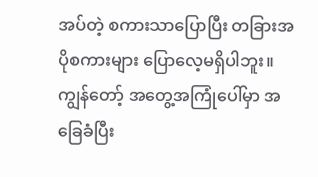အပ်တဲ့ စကားသာပြောပြီး တခြားအပိုစကားများ ပြောလေ့မရှိပါဘူး။ ကျွန်တော့် အတွေ့အကြုံပေါ်မှာ အခြေခံပြီး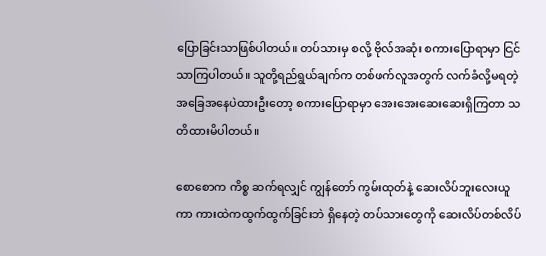ပြောခြင်းသာဖြစ်ပါတယ်။ တပ်သားမှ စလို့ ဗိုလ်အဆုံး စကားပြောရာမှာ ငြင်သာကြပါတယ်။ သူတို့ရည်ရွယ်ချက်က တစ်ဖက်လူအတွက် လက်ခံလို့မရတဲ့ အခြေအနေပဲထားဦးတော့ စကားပြောရာမှာ အေးအေးဆေးဆေးရှိကြတာ သတိထားမိပါတယ်။

စောစောက ကိစ္စ ဆက်ရလျှင် ကျွန်တော် ကွမ်းထုတ်နဲ့ ဆေးလိပ်ဘူးလေးယူကာ ကားထဲကထွက်ထွက်ခြင်းဘဲ ရှိနေတဲ့ တပ်သားတွေကို ဆေးလိပ်တစ်လိပ်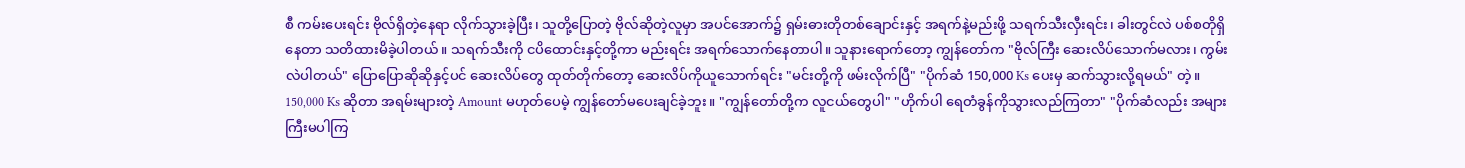စီ ကမ်းပေးရင်း ဗိုလ်ရှိတဲ့နေရာ လိုက်သွားခဲ့ပြီး၊ သူတို့ပြောတဲ့ ဗိုလ်ဆိုတဲ့လူမှာ အပင်အောက်၌ ရှမ်းဓားတိုတစ်ချောင်းနှင့် အရက်နဲ့မည်းဖို့ သရက်သီးလှီးရင်း၊ ခါးတွင်လဲ ပစ်စတိုရှိနေတာ သတိထားမိခဲ့ပါတယ်။ သရက်သီးကို ငပိထောင်းနှင့်တို့ကာ မည်းရင်း အရက်သောက်နေတာပါ။ သူနားရောက်တော့ ကျွန်တော်က "ဗိုလ်ကြီး ဆေးလိပ်သောက်မလား၊ ကွမ်းလဲပါတယ်" ပြောပြောဆိုဆိုနှင့်ပင် ဆေးလိပ်တွေ ထုတ်တိုက်တော့ ဆေးလိပ်ကိုယူသောက်ရင်း "မင်းတို့ကို ဖမ်းလိုက်ပြီ" "ပိုက်ဆံ 150,000 Ks ပေးမှ ဆက်သွားလို့ရမယ်" တဲ့။ 150,000 Ks ဆိုတာ အရမ်းများတဲ့ Amount မဟုတ်ပေမဲ့ ကျွန်တော်မပေးချင်ခဲ့ဘူး။ "ကျွန်တော်တို့က လူငယ်တွေပါ" "ဟိုက်ပါ ရေတံခွန်ကိုသွားလည်ကြတာ" "ပိုက်ဆံလည်း အများကြီးမပါကြ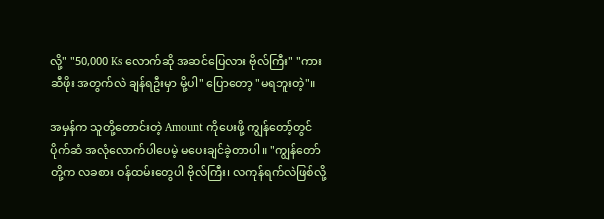လို့" "50,000 Ks လောက်ဆို အဆင်ပြေလား ဗိုလ်ကြီး" "ကားဆီဖိုး အတွက်လဲ ချန်ရဦးမှာ မို့ပါ" ပြောတော့ "မရဘူးတဲ့"။

အမှန်က သူတို့တောင်းတဲ့ Amount ကိုပေးဖို့ ကျွန်တော့်တွင် ပိုက်ဆံ အလုံလောက်ပါပေမဲ့ မပေးချင်ခဲ့တာပါ။ "ကျွန်တော်တို့က လခစား ဝန်ထမ်းတွေပါ ဗိုလ်ကြီး၊ လကုန်ရက်လဲဖြစ်လို့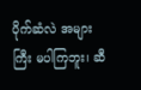ပိုက်ဆံလဲ အများကြီး မပါကြဘူး၊ ဆီ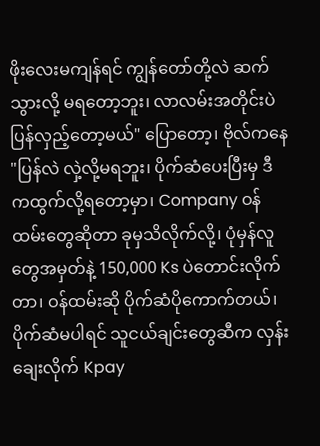ဖိုးလေးမကျန်ရင် ကျွန်တော်တို့လဲ ဆက်သွားလို့ မရတော့ဘူး၊ လာလမ်းအတိုင်းပဲ ပြန်လှည့်တော့မယ်" ပြောတော့၊ ဗိုလ်ကနေ "ပြန်လဲ လှဲ့လို့မရဘူး၊ ပိုက်ဆံပေးပြီးမှ ဒီကထွက်လို့ရတော့မှာ၊ Company ဝန်ထမ်းတွေဆိုတာ ခုမှသိလိုက်လို့၊ ပုံမှန်လူတွေအမှတ်နဲ့ 150,000 Ks ပဲတောင်းလိုက်တာ၊ ဝန်ထမ်းဆို ပိုက်ဆံပိုကောက်တယ်၊ ပိုက်ဆံမပါရင် သူငယ်ချင်းတွေဆီက လှန်းချေးလိုက် Kpay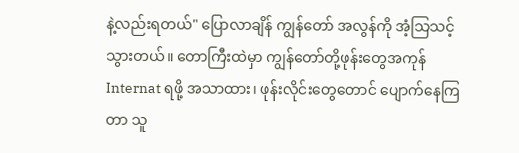နဲ့လည်းရတယ်" ပြောလာချိန် ကျွန်တော် အလွန်ကို အံ့သြသင့်သွားတယ်။ တောကြီးထဲမှာ ကျွန်တော်တို့ဖုန်းတွေအကုန် Internat ရဖို့ အသာထား၊ ဖုန်းလိုင်းတွေတောင် ပျောက်နေကြတာ သူ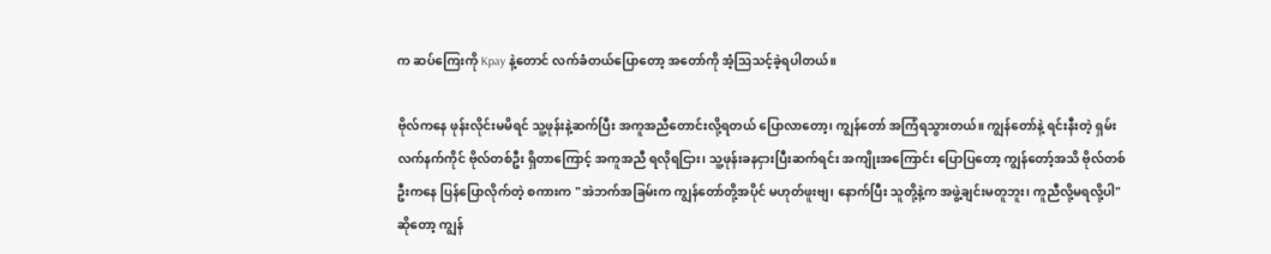က ဆပ်ကြေးကို Kpay နဲ့တောင် လက်ခံတယ်ပြောတော့ အတော်ကို အံ့သြသင့်ခဲ့ရပါတယ်။

ဗိုလ်ကနေ ဖုန်းလိုင်းမမိရင် သူ့ဖုန်းနဲ့ဆက်ပြီး အကူအညီတောင်းလို့ရတယ် ပြောလာတော့၊ ကျွန်တော် အကြံရသွားတယ်။ ကျွန်တော်နဲ့ ရင်းနီးတဲ့ ရှမ်းလက်နက်ကိုင် ဗိုလ်တစ်ဦး ရှိတာကြောင့် အကူအညီ ရလိုရငြား၊ သူ့ဖုန်းခနငှားပြီးဆက်ရင်း အကျိုးအကြောင်း ပြောပြတော့ ကျွန်တော့်အသိ ဗိုလ်တစ်ဦးကနေ ပြန်ပြောလိုက်တဲ့ စကားက "အဲဘက်အခြမ်းက ကျွန်တော်တို့အပိုင် မဟုတ်ဖူးဗျ၊ နောက်ပြီး သူတို့နဲ့က အဖွဲ့ချင်းမတူဘူး၊ ကူညီလို့မရလို့ပါ" ဆိုတော့ ကျွန်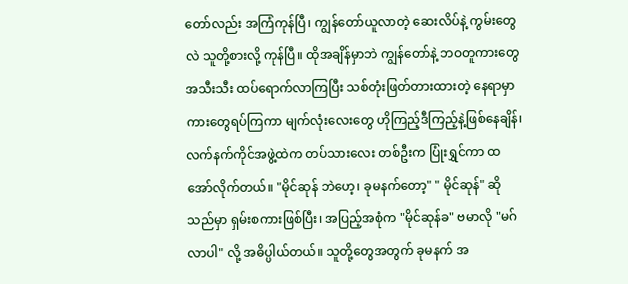တော်လည်း အကြံကုန်ပြီ၊ ကျွန်တော်ယူလာတဲ့ ဆေးလိပ်နဲ့ ကွမ်းတွေလဲ သူတို့စားလို့ ကုန်ပြီ။ ထိုအချိန်မှာဘဲ ကျွန်တော်နဲ့ ဘဝတူကားတွေ အသီးသီး ထပ်ရောက်လာကြပြီး သစ်တုံးဖြတ်တားထားတဲ့ နေရာမှာ ကားတွေရပ်ကြကာ မျက်လုံးလေးတွေ ဟိုကြည့်ဒီကြည့်နဲ့ဖြစ်နေချိန်၊ လက်နက်ကိုင်အဖွဲ့ထဲက တပ်သားလေး တစ်ဦးက ပြုံးရွှင်ကာ ထအော်လိုက်တယ်။ "မိုင်ဆုန် ဘဲဟေ့၊ ခုမနက်တော့" " မိုင်ဆုန်" ဆိုသည်မှာ ရှမ်းစကားဖြစ်ပြီး၊ အပြည့်အစုံက "မိုင်ဆုန်ခ" ဗမာလို "မဂ်လာပါ" လို့ အဓိပ္ပါယ်တယ်။ သူတို့တွေအတွက် ခုမနက် အ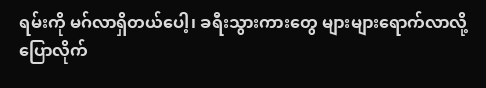ရမ်းကို မဂ်လာရှိတယ်ပေါ့၊ ခရီးသွားကားတွေ များများရောက်လာလို့ ပြောလိုက်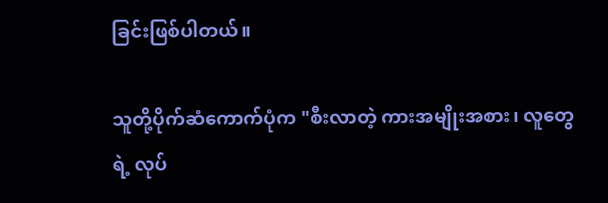ခြင်းဖြစ်ပါတယ်။

သူတို့ပိုက်ဆံကောက်ပုံက "စီးလာတဲ့ ကားအမျိုးအစား၊ လူတွေရဲ့ လုပ်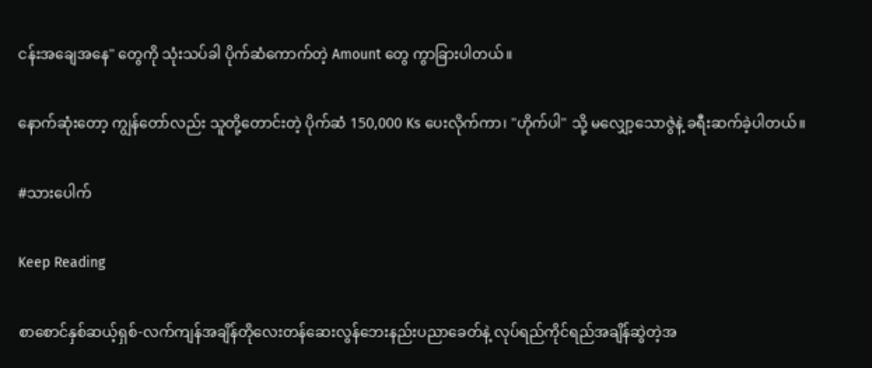ငန်းအချေအနေ" တွေကို သုံးသပ်ခါ ပိုက်ဆံကောက်တဲ့ Amount တွေ ကွာခြားပါတယ်။

နောက်ဆုံးတော့ ကျွန်တော်လည်း သူတို့တောင်းတဲ့ ပိုက်ဆံ 150,000 Ks ပေးလိုက်ကာ၊ "ဟိုက်ပါ" သို့ မလျှော့သောဇွဲနဲ့ ခရီးဆက်ခဲ့ပါတယ်။

#သားပေါက်

Keep Reading

စာစောင်နှစ်ဆယ့်ရှစ်-လက်ကျန်အချိန်တိုလေးတန်ဆေးလွန်ဘေးနည်းပညာခေတ်နဲ့ လုပ်ရည်ကိုင်ရည်အချိန်ဆွဲတဲ့အ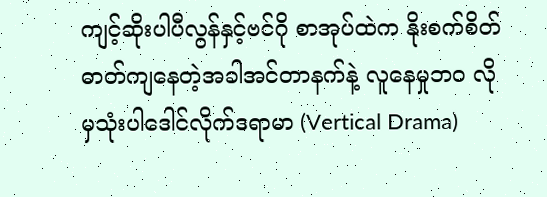ကျင့်ဆိုးပါပီလွန်နှင့်ဗင်ဂို စာအုပ်ထဲက နိုးစက်စိတ်ဓာတ်ကျနေတဲ့အခါအင်တာနက်နဲ့ လူနေမှုဘဝ လိုမှသုံးပါဒေါင်လိုက်ဒရာမာ (Vertical Drama)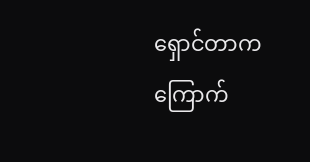ရှောင်တာက ကြောက်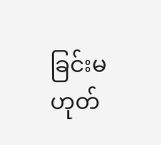ခြင်းမဟုတ်